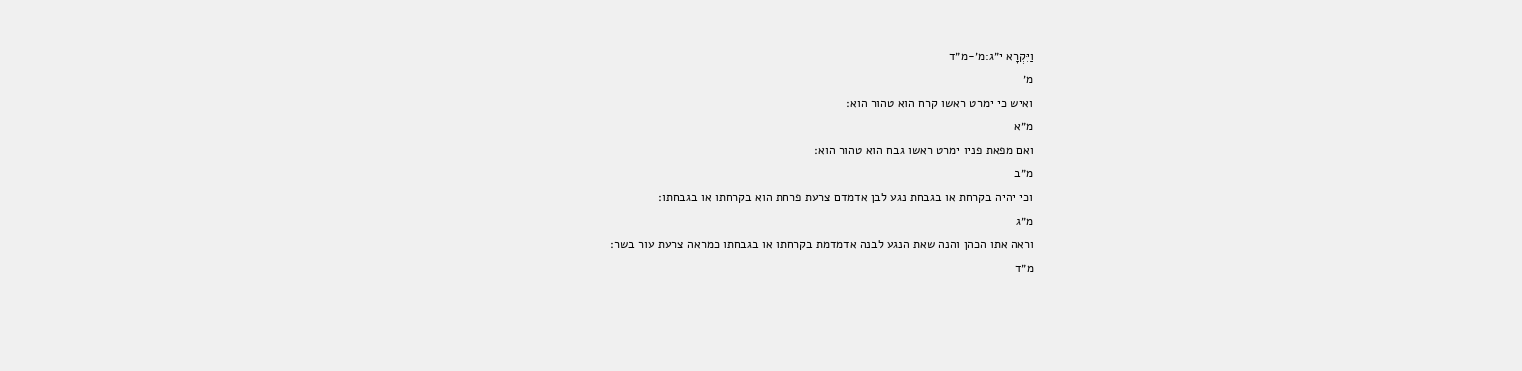וַיִּקְרָא י״ג:מ׳-מ״ד
מ׳
ואיש כי ימרט ראשו קרח הוא טהור הוא׃
מ״א
ואם מפאת פניו ימרט ראשו גבח הוא טהור הוא׃
מ״ב
וכי יהיה בקרחת או בגבחת נגע לבן אדמדם צרעת פרחת הוא בקרחתו או בגבחתו׃
מ״ג
וראה אתו הכהן והנה שאת הנגע לבנה אדמדמת בקרחתו או בגבחתו כמראה צרעת עור בשר׃
מ״ד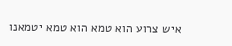איש צרוע הוא טמא הוא טמא יטמאנו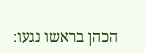הכהן בראשו נגעו׃